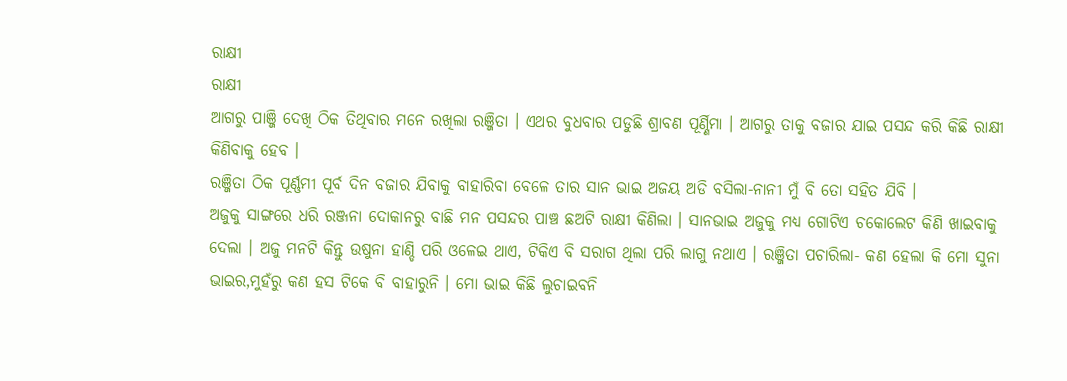ରାକ୍ଷୀ
ରାକ୍ଷୀ
ଆଗରୁ ପାଞ୍ଜି ଦେଖି ଠିକ ତିଥିବାର ମନେ ରଖିଲା ରଞ୍ଜିତା । ଏଥର ବୁଧବାର ପଡୁଛି ଶ୍ରାବଣ ପୂର୍ଣ୍ଣିମା । ଆଗରୁ ତାକୁ ବଜାର ଯାଇ ପସନ୍ଦ କରି କିଛି ରାକ୍ଷୀ କିଣିବାକୁ ହେବ ।
ରଞ୍ଜିତା ଠିକ ପୂର୍ଣ୍ଣମୀ ପୂର୍ବ ଦିନ ବଜାର ଯିବାକୁ ବାହାରିବା ବେଳେ ତାର ସାନ ଭାଇ ଅଜୟ ଅଡି ବସିଲା-ନାନୀ ମୁଁ ବି ତୋ ସହିତ ଯିବି ।
ଅଜୁକୁ ସାଙ୍ଗରେ ଧରି ରଞ୍ଜନା ଦୋକାନରୁ ବାଛି ମନ ପସନ୍ଦର ପାଞ୍ଚ ଛଅଟି ରାକ୍ଷୀ କିଣିଲା । ସାନଭାଇ ଅଜୁକୁ ମଧ୍ଯ ଗୋଟିଏ ଚକୋଲେଟ କିଣି ଖାଇବାକୁ ଦେଲା । ଅଜୁ ମନଟି କିନ୍ତୁ ଉଷୁନା ହାଣ୍ଡି ପରି ଓଳେଇ ଥାଏ, ଟିକିଏ ବି ସରାଗ ଥିଲା ପରି ଲାଗୁ ନଥାଏ । ରଞ୍ଜିତା ପଚାରିଲା- କଣ ହେଲା କି ମୋ ସୁନା ଭାଇର,ମୁହଁରୁ କଣ ହସ ଟିକେ ବି ବାହାରୁନି । ମୋ ଭାଇ କିଛି ଲୁଚାଇବନି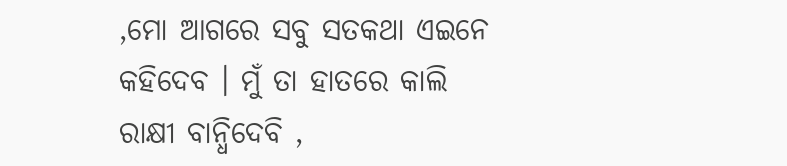,ମୋ ଆଗରେ ସବୁ ସତକଥା ଏଇନେ କହିଦେବ । ମୁଁ ତା ହାତରେ କାଲି ରାକ୍ଷୀ ବାନ୍ଧିଦେବି ,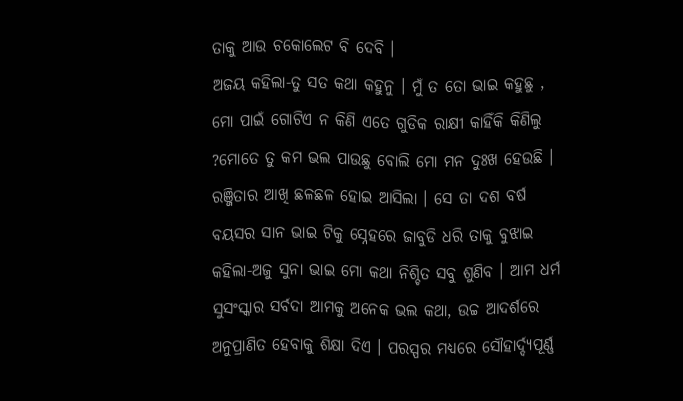ତାକୁ ଆଉ ଚକୋଲେଟ ବି ଦେବି ।
ଅଜୟ କହିଲା-ତୁ ସତ କଥା କହୁନୁ । ମୁଁ ତ ତୋ ଭାଇ କହୁଛୁ , ମୋ ପାଇଁ ଗୋଟିଏ ନ କିଣି ଏତେ ଗୁଡିକ ରାକ୍ଷୀ କାହିଁକି କିଣିଲୁ ?ମୋତେ ତୁ କମ ଭଲ ପାଉଛୁ ବୋଲି ମୋ ମନ ଦୁଃଖ ହେଉଛି ।
ରଞ୍ଜିତାର ଆଖି ଛଳଛଳ ହୋଇ ଆସିଲା । ସେ ତା ଦଶ ବର୍ଷ ବୟସର ସାନ ଭାଇ ଟିକୁ ସ୍ନେହରେ ଜାବୁଡି ଧରି ତାକୁ ବୁଝାଇ କହିଲା-ଅଜୁ ସୁନା ଭାଇ ମୋ କଥା ନିଶ୍ଚିତ ସବୁ ଶୁଣିବ । ଆମ ଧର୍ମ ସୁସଂସ୍କାର ସର୍ବଦା ଆମକୁ ଅନେକ ଭଲ କଥା, ଉଚ୍ଚ ଆଦର୍ଶରେ ଅନୁପ୍ରାଣିତ ହେବାକୁ ଶିକ୍ଷା ଦିଏ । ପରସ୍ପର ମଧ୍ଯରେ ସୌହାର୍ଦ୍ଦ୍ୟପୂର୍ଣ୍ଣ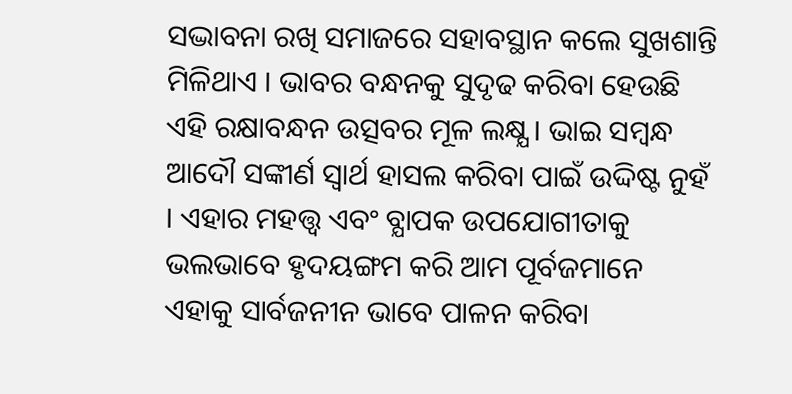ସଦ୍ଭାବନା ରଖି ସମାଜରେ ସହାବସ୍ଥାନ କଲେ ସୁଖଶାନ୍ତି ମିଳିଥାଏ । ଭାବର ବନ୍ଧନକୁ ସୁଦୃଢ କରିବା ହେଉଛି ଏହି ରକ୍ଷାବନ୍ଧନ ଉତ୍ସବର ମୂଳ ଲକ୍ଷ୍ଯ । ଭାଇ ସମ୍ବନ୍ଧ ଆଦୌ ସଙ୍କୀର୍ଣ ସ୍ବାର୍ଥ ହାସଲ କରିବା ପାଇଁ ଉଦ୍ଦିଷ୍ଟ ନୁହଁ । ଏହାର ମହତ୍ତ୍ବ ଏବଂ ବ୍ଯାପକ ଉପଯୋଗୀତାକୁ ଭଲଭାବେ ହୃଦୟଙ୍ଗମ କରି ଆମ ପୂର୍ବଜମାନେ ଏହାକୁ ସାର୍ବଜନୀନ ଭାବେ ପାଳନ କରିବା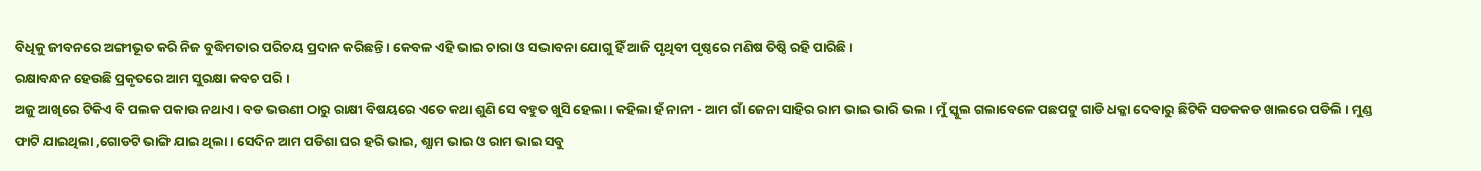ବିଧିକୁ ଜୀବନରେ ଅଙ୍ଗୀଭୂତ କରି ନିଜ ବୁଦ୍ଧିମତାର ପରିଚୟ ପ୍ରଦାନ କରିଛନ୍ତି । କେବଳ ଏହି ଭାଇ ଚାରା ଓ ସଦ୍ଭାବନା ଯୋଗୁ ହିଁ ଆଜି ପୃଥିବୀ ପୃଷ୍ଠରେ ମଣିଷ ତିଷ୍ଠି ରହି ପାରିଛି ।
ରକ୍ଷାବନ୍ଧନ ହେଉଛି ପ୍ରକୃତରେ ଆମ ସୁରକ୍ଷା କବଚ ପରି ।
ଅଜୁ ଆଖିରେ ଟିକିଏ ବି ପଲକ ପକାଉ ନଥାଏ । ବଡ ଭଉଣୀ ଠାରୁ ରାକ୍ଷୀ ବିଷୟରେ ଏତେ କଥା ଶୁଣି ସେ ବହୁତ ଖୁସି ହେଲା । କହିଲା ହଁ ନାନୀ - ଆମ ଗାଁ ଜେନା ସାହିର ରାମ ଭାଇ ଭାରି ଭଲ । ମୁଁ ସ୍କୁଲ ଗଲାବେଳେ ପଛପଟୁ ଗାଡି ଧକ୍କା ଦେବାରୁ ଛିଟିକି ସଡକକଡ ଖାଲରେ ପଡିଲି । ମୁଣ୍ଡ ଫାଟି ଯାଇଥିଲା ,ଗୋଡଟି ଭାଙ୍ଗି ଯାଇ ଥିଲା । ସେଦିନ ଆମ ପଡିଶା ଘର ହରି ଭାଇ, ଶ୍ଯାମ ଭାଇ ଓ ରାମ ଭାଇ ସବୁ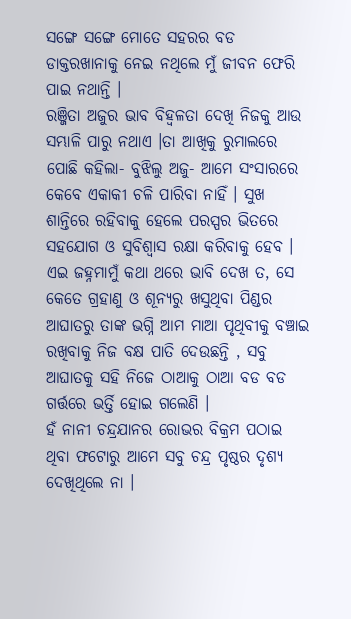ସଙ୍ଗେ ସଙ୍ଗେ ମୋତେ ସହରର ବଡ ଡାକ୍ତରଖାନାକୁ ନେଇ ନଥିଲେ ମୁଁ ଜୀବନ ଫେରି ପାଇ ନଥାନ୍ତି ।
ରଞ୍ଜିତା ଅଜୁର ଭାବ ବିହ୍ବଳତା ଦେଖି ନିଜକୁ ଆଉ ସମ୍ଭାଳି ପାରୁ ନଥାଏ ।ତା ଆଖିକୁ ରୁମାଲରେ ପୋଛି କହିଲା- ବୁଝିଲୁ ଅଜୁ- ଆମେ ସଂସାରରେ କେବେ ଏକାକୀ ଚଳି ପାରିବା ନାହିଁ । ସୁଖ ଶାନ୍ତିରେ ରହିବାକୁ ହେଲେ ପରସ୍ପର ଭିତରେ ସହଯୋଗ ଓ ସୁବିଶ୍ବାସ ରକ୍ଷା କରିବାକୁ ହେବ । ଏଇ ଜହ୍ନମାମୁଁ କଥା ଥରେ ଭାବି ଦେଖ ତ, ସେ କେତେ ଗ୍ରହାଣୁ ଓ ଶୂନ୍ଯରୁ ଖସୁଥିବା ପିଣ୍ଡର ଆଘାତରୁ ତାଙ୍କ ଭଗ୍ନି ଆମ ମାଆ ପୃଥିବୀକୁ ବଞ୍ଚାଇ ରଖିବାକୁ ନିଜ ବକ୍ଷ ପାତି ଦେଉଛନ୍ତି , ସବୁ ଆଘାତକୁ ସହି ନିଜେ ଠାଆକୁ ଠାଆ ବଡ ବଡ ଗର୍ତ୍ତରେ ଭର୍ତ୍ତି ହୋଇ ଗଲେଣି ।
ହଁ ନାନୀ ଚନ୍ଦ୍ରଯାନର ରୋଭର ବିକ୍ରମ ପଠାଇ ଥିବା ଫଟୋରୁ ଆମେ ସବୁ ଚନ୍ଦ୍ର ପୃଷ୍ଠର ଦୃଶ୍ଯ ଦେଖିଥିଲେ ନା ।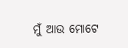ମୁଁ ଆଉ ମୋଟେ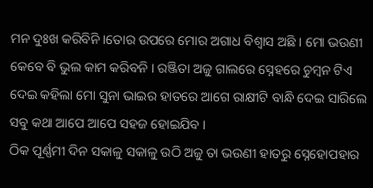ମନ ଦୁଃଖ କରିବିନି ।ତୋର ଉପରେ ମୋର ଅଗାଧ ବିଶ୍ୱାସ ଅଛି । ମୋ ଭଉଣୀ କେବେ ବି ଭୁଲ କାମ କରିବନି । ରଞ୍ଜିତା ଅଜୁ ଗାଲରେ ସ୍ନେହରେ ଚୁମ୍ବନ ଟିଏ ଦେଇ କହିଲା ମୋ ସୁନା ଭାଇର ହାତରେ ଆଗେ ରାକ୍ଷୀଟି ବାନ୍ଧି ଦେଇ ସାରିଲେ ସବୁ କଥା ଆପେ ଆପେ ସହଜ ହୋଇଯିବ ।
ଠିକ ପୂର୍ଣ୍ଣମୀ ଦିନ ସକାଳୁ ସକାଳୁ ଉଠି ଅଜୁ ତା ଭଉଣୀ ହାତରୁ ସ୍ନେହୋପହାର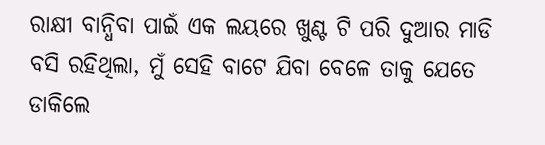ରାକ୍ଷୀ ବାନ୍ଧିବା ପାଇଁ ଏକ ଲୟରେ ଖୁଣ୍ଟ ଟି ପରି ଦୁଆର ମାଡି ବସି ରହିଥିଲା, ମୁଁ ସେହି ବାଟେ ଯିବା ବେଳେ ତାକୁ ଯେତେ ଡାକିଲେ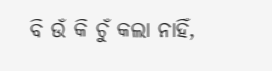ବି ଉଁ କି ଚୁଁ କଲା ନାହିଁ,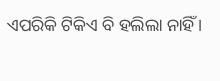ଏପରିକି ଟିକିଏ ବି ହଲିଲା ନାହିଁ ।